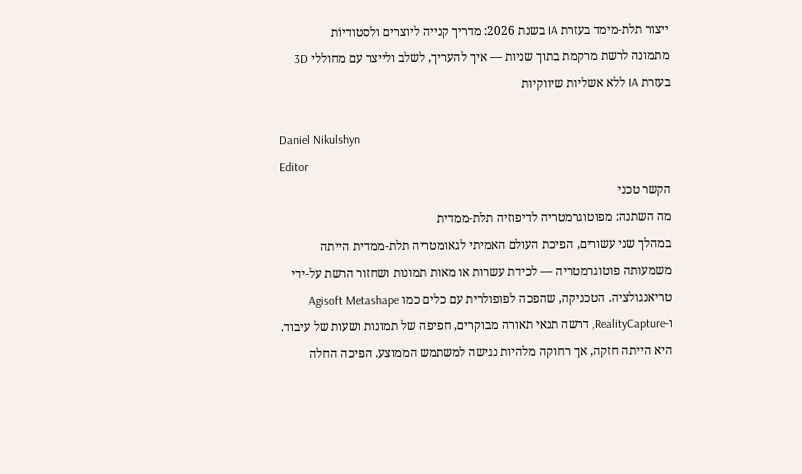ייצור תלת‑מימד בעזרת IA בשנת 2026: מדריך קנייה ליוצרים ולסטודיוֹת
מתמונה לרשת מרקמת בתוך שניות — איך להעריך, לשלב ולייצר עם מחוללי 3D בעזרת IA ללא אשליות שיווקיות

Daniel Nikulshyn
Editor
הקשר טכני
מה השתנה: מפוטוגרמטריה לדיפוזיה תלת‑ממדית
במהלך שני עשורים, הפיכת העולם האמיתי לגאומטריה תלת‑ממדית הייתה משמעותה פוטוגרמטריה — לכידת עשרות או מאות תמונות ושחזור הרשת על‑ידי טריאנגולציה. הטכניקה, שהפכה לפופולרית עם כלים כמו Agisoft Metashape ו‑RealityCapture, דרשה תנאי תאורה מבוקרים, חפיפה של תמונות ושעות של עיבוד. היא הייתה חזקה, אך רחוקה מלהיות נגישה למשתמש הממוצע. הפיכה החלה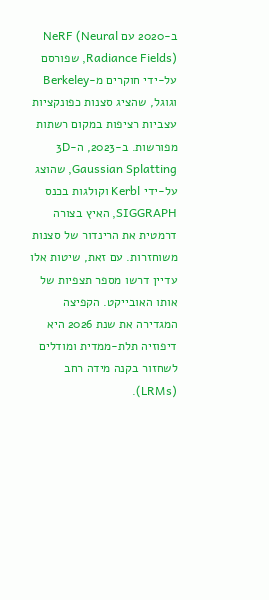ב‑2020 עם NeRF (Neural Radiance Fields), שפורסם על‑ידי חוקרים מ‑Berkeley וגוגל, שהציג סצנות כפונקציות עצביות רציפות במקום רשתות מפורשות. ב‑2023, ה‑3D Gaussian Splatting, שהוצג על‑ידי Kerbl וקולגות בכנס SIGGRAPH, האיץ בצורה דרמטית את הרינדור של סצנות משוחזרות. עם זאת, שיטות אלו עדיין דרשו מספר תצפיות של אותו האובייקט. הקפיצה המגדירה את שנת 2026 היא דיפוזיה תלת‑ממדית ומודלים לשחזור בקנה מידה רחב (LRMs).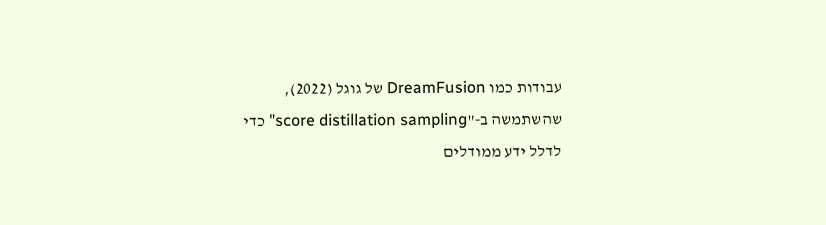עבודות כמו DreamFusion של גוגל (2022), שהשתמשה ב‑"score distillation sampling" כדי לדלל ידע ממודלים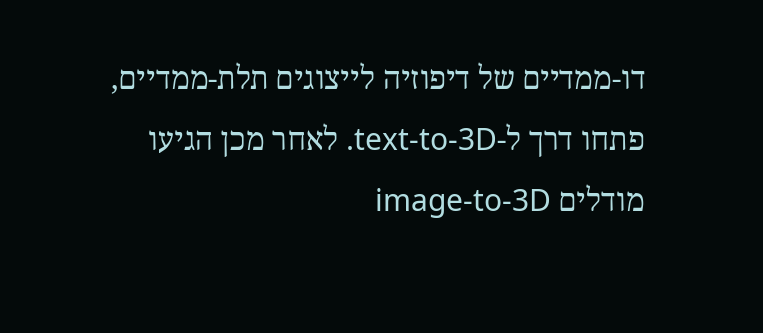דו‑ממדיים של דיפוזיה לייצוגים תלת‑ממדיים, פתחו דרך ל‑text‑to‑3D. לאחר מכן הגיעו מודלים image‑to‑3D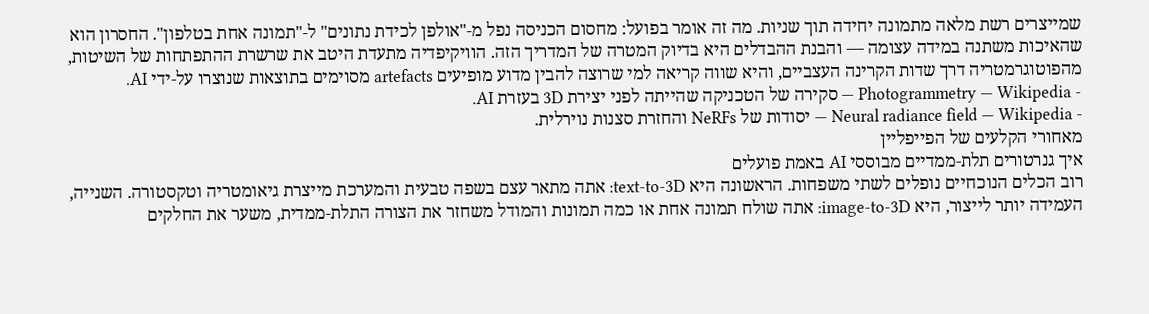שמייצרים רשת מלאה מתמונה יחידה תוך שניות. מה זה אומר בפועל: מחסום הכניסה נפל מ‑"אולפן לכידת נתונים" ל‑"תמונה אחת בטלפון". החסרון הוא שהאיכות משתנה במידה עצומה — והבנת ההבדלים היא בדיוק המטרה של המדריך הזה. הוויקיפדיה מתעדת היטב את שרשרת ההתפתחות של השיטות, מהפוטוגרמטריה דרך שדות הקרינה העצביים, והיא שווה קריאה למי שרוצה להבין מדוע מופיעים artefacts מסוימים בתוצאות שנוצרו על‑ידי AI.
- Photogrammetry — Wikipedia — סקירה של הטכניקה שהייתה לפני יצירת 3D בעזרת AI.
- Neural radiance field — Wikipedia — יסודות של NeRFs והחזרת סצנות נוירלית.
מאחורי הקלעים של הפייפליין
איך גנרטורים תלת‑ממדיים מבוססי AI באמת פועלים
רוב הכלים הנוכחיים נופלים לשתי משפחות. הראשונה היא text‑to‑3D: אתה מתאר עצם בשפה טבעית והמערכת מייצרת גיאומטריה וטקסטורה. השנייה, העמידה יותר לייצור, היא image‑to‑3D: אתה שולח תמונה אחת או כמה תמונות והמודל משחזר את הצורה התלת‑ממדית, משער את החלקים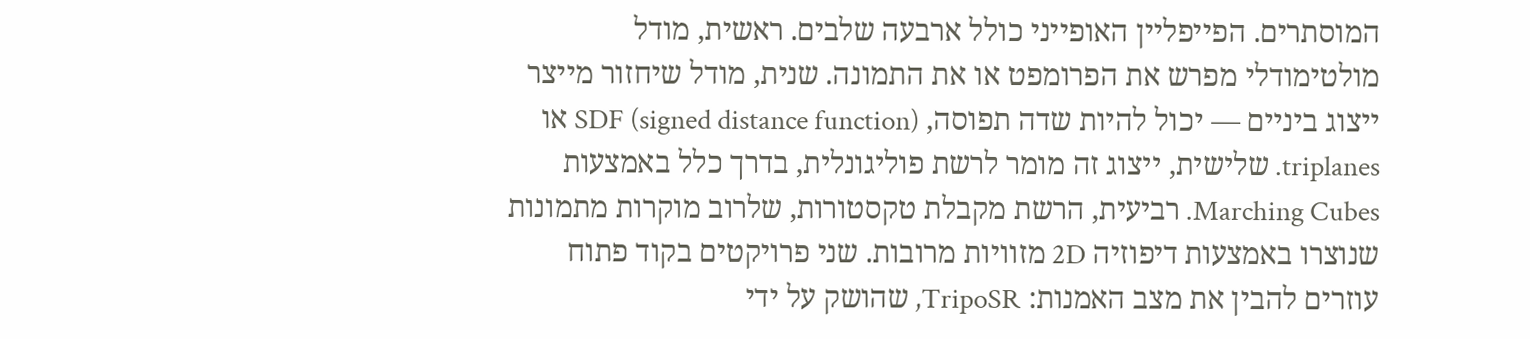המוסתרים. הפייפליין האופייני כולל ארבעה שלבים. ראשית, מודל מולטימודלי מפרש את הפרומפט או את התמונה. שנית, מודל שיחזור מייצר ייצוג ביניים — יכול להיות שדה תפוסה, SDF (signed distance function) או triplanes. שלישית, ייצוג זה מומר לרשת פוליגונלית, בדרך כלל באמצעות Marching Cubes. רביעית, הרשת מקבלת טקסטורות, שלרוב מוקרות מתמונות שנוצרו באמצעות דיפוזיה 2D מזוויות מרובות. שני פרויקטים בקוד פתוח עוזרים להבין את מצב האמנות: TripoSR, שהושק על ידי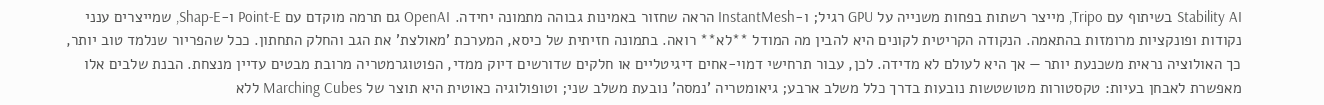Stability AI בשיתוף עם Tripo, מייצר רשתות בפחות משנייה על GPU רגיל; ו‑InstantMesh הראה שחזור באמינות גבוהה מתמונה יחידה. OpenAI גם תרמה מוקדם עם Point‑E ו‑Shap‑E, שמייצרים ענני נקודות ופונקציות מרומזות בהתאמה. הנקודה הקריטית לקונים היא להבין מה המודל **לא** רואה. בתמונה חזיתית של כיסא, המערכת 'מאולצת' את הגב והחלק התחתון. ככל שהפריור שנלמד טוב יותר, כך האולוציה נראית משכנעת יותר — אך היא לעולם לא מדידה. לכן, עבור תרחישי דמוי‑אחים דיגיטליים או חלקים שדורשים דיוק ממדי, הפוטוגרמטריה מרובת מבטים עדיין מנצחת. הבנת שלבים אלו מאפשרת לאבחן בעיות: טקסטורות מטושטשות נובעות בדרך כלל משלב ארבע; גיאומטריה 'נמסה' נובעת משלב שני; וטופולוגיה כאוטית היא תוצר של Marching Cubes ללא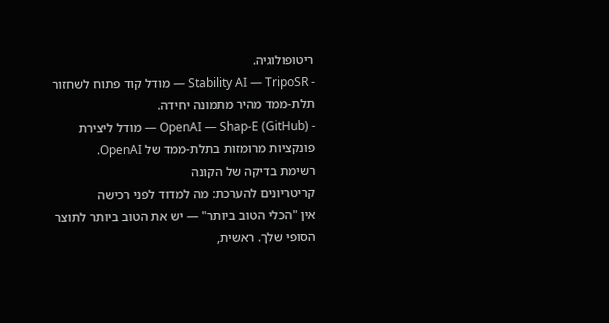ריטופולוגיה.
- Stability AI — TripoSR — מודל קוד פתוח לשחזור תלת‑ממד מהיר מתמונה יחידה.
- OpenAI — Shap-E (GitHub) — מודל ליצירת פונקציות מרומזות בתלת‑ממד של OpenAI.
רשימת בדיקה של הקונה
קריטריונים להערכת: מה למדוד לפני רכישה
אין "הכלי הטוב ביותר" — יש את הטוב ביותר לתוצר הסופי שלך. ראשית,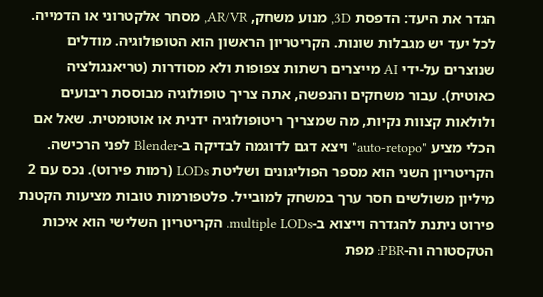הגדר את היעד: הדפסת 3D, מנוע משחק, AR/VR, מסחר אלקטרוני או הדמייה. לכל יעד יש מגבלות שונות. הקריטריון הראשון הוא הטופולוגיה. מודלים שנוצרים על‑ידי AI מייצרים רשתות צפופות ולא מסודרות (טריאנגולציה כאוטית). עבור משחקים והנפשה, אתה צריך טופולוגיה מבוססת ריבועים ולולאות קצוות נקיות, מה שמצריך ריטופולוגיה ידנית או אוטומטית. שאל אם הכלי מציע "auto‑retopo" ויצא דגם לדוגמה לבדיקה ב‑Blender לפני הרכישה. הקריטריון השני הוא מספר הפוליגונים ושליטת LODs (רמות פירוט). נכס עם 2 מיליון משולשים חסר ערך במשחק למובייל. פלטפורמות טובות מציעות הקטנת פירוט ניתנת להגדרה וייצוא ב‑multiple LODs. הקריטריון השלישי הוא איכות הטקסטורה וה‑PBR: מפת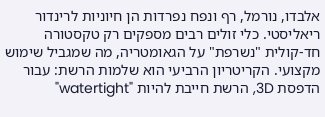אלבדו, נורמל, רף ונפח נפרדות הן חיוניות לרינדור ריאליסטי. כלי זולים רבים מספקים רק טקסטורה חד‑קולית "נשרפת" על הגאומטריה, מה שמגביל שימוש מקצועי. הקריטריון הרביעי הוא שלמות הרשת: עבור הדפסת 3D, הרשת חייבת להיות "watertight"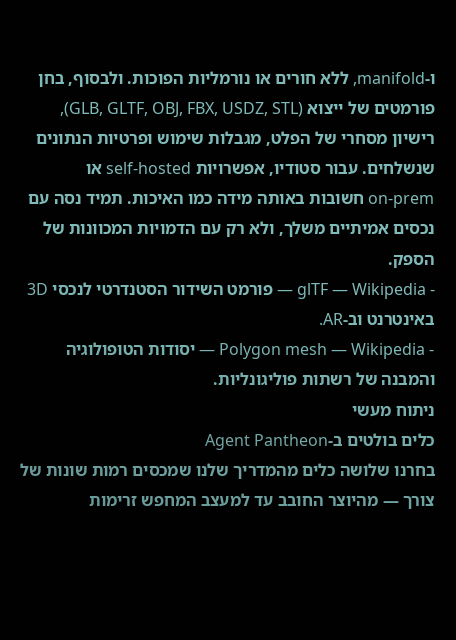ו‑manifold, ללא חורים או נורמליות הפוכות. ולבסוף, בחן פורמטים של ייצוא (GLB, GLTF, OBJ, FBX, USDZ, STL), רישיון מסחרי של הפלט, מגבלות שימוש ופרטיות הנתונים שנשלחים. עבור סטודיו, אפשרויות self‑hosted או on‑prem חשובות באותה מידה כמו האיכות. תמיד נסה עם נכסים אמיתיים משלך, ולא רק עם הדמויות המכוונות של הספק.
- glTF — Wikipedia — פורמט השידור הסטנדרטי לנכסי 3D באינטרנט וב‑AR.
- Polygon mesh — Wikipedia — יסודות הטופולוגיה והמבנה של רשתות פוליגונליות.
ניתוח מעשי
כלים בולטים ב‑Agent Pantheon
בחרנו שלושה כלים מהמדריך שלנו שמכסים רמות שונות של צורך — מהיוצר החובב עד למעצב המחפש זרימות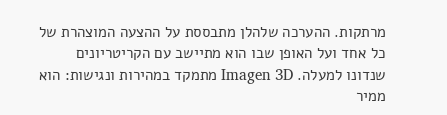מרתקות. ההערכה שלהלן מתבססת על ההצעה המוצהרת של כל אחד ועל האופן שבו הוא מתיישב עם הקריטריונים שנדונו למעלה. Imagen 3D מתמקד במהירות ונגישות: הוא ממיר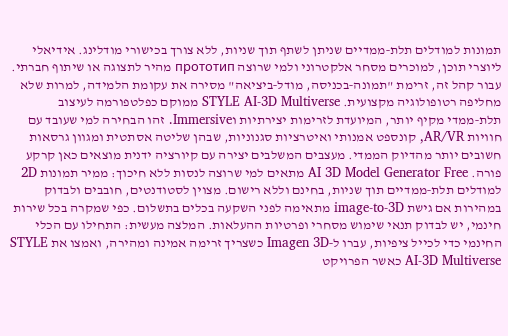תמונות למודלים תלת‑ממדיים שניתן לשתף תוך שניות, ללא צורך בכישורי מודלינג. אידיאלי ליוצרי תוכן, למוכרים מסחר אלקטרוני ולמי שרוצה прототип מהיר לתצוגה או שיתוף חברתי. עבור קהל זה, זרימת "תמונה‑בכניסה, מודל‑ביציאה" מסירה את עקומת הלמידה, למרות שלא מחליפה רטופולוגיה מקצועית. STYLE AI-3D Multiverse ממוקם כפלטפורמה לעיצוב תלת‑ממדי מקיף יותר, המיועדת לזרימות יצירתיות וImmersive. זהו הבחירה למי שעובד עם חוויות AR/VR, קונספט אמנותי ואיטרציות סגנוניות, שבהן שליטה אסתטית ומגוון גרסאות חשובים יותר מהדיוק הממדי. מעצבים המשלבים יצירה עם קיורציה ידנית מוצאים כאן קרקע פורה. AI 3D Model Generator Free מתאים למי שרוצה לנסות ללא חיכוך: ממיר תמונות 2D למודלים תלת‑ממדיים תוך שניות, בחינם וללא רישום. מצוין לסטודנטים, חובבים ולבדוק במהירות אם גישת image‑to‑3D מתאימה לפני השקעה בכלים בתשלום. כפי שמקרה בכל שירות חינמי, יש לבדוק תנאי שימוש מסחרי ופרטיות ההעלאות. המלצה מעשית: התחילו עם הכלי החינמי כדי לכייל ציפיות, עברו ל‑Imagen 3D כשצריך זרימה אמינה ומהירה, ואמצו את STYLE AI-3D Multiverse כאשר הפרויקט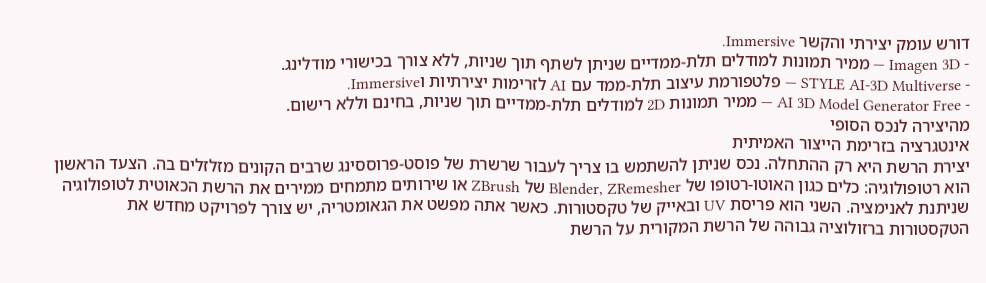דורש עומק יצירתי והקשר Immersive.
- Imagen 3D — ממיר תמונות למודלים תלת‑ממדיים שניתן לשתף תוך שניות, ללא צורך בכישורי מודלינג.
- STYLE AI-3D Multiverse — פלטפורמת עיצוב תלת‑ממד עם AI לזרימות יצירתיות וImmersive.
- AI 3D Model Generator Free — ממיר תמונות 2D למודלים תלת‑ממדיים תוך שניות, בחינם וללא רישום.
מהיצירה לנכס הסופי
אינטגרציה בזרימת הייצור האמיתית
יצירת הרשת היא רק ההתחלה. נכס שניתן להשתמש בו צריך לעבור שרשרת של פוסט‑פרוססינג שרבים הקונים מזלזלים בה. הצעד הראשון הוא רטופולוגיה: כלים כגון האוטו‑רטופו של Blender, ZRemesher של ZBrush או שירותים מתמחים ממירים את הרשת הכאוטית לטופולוגיה שניתנת לאנימציה. השני הוא פריסת UV ובאייק של טקסטורות. כאשר אתה מפשט את הגאומטריה, יש צורך לפרויקט מחדש את הטקסטורות ברזולוציה גבוהה של הרשת המקורית על הרשת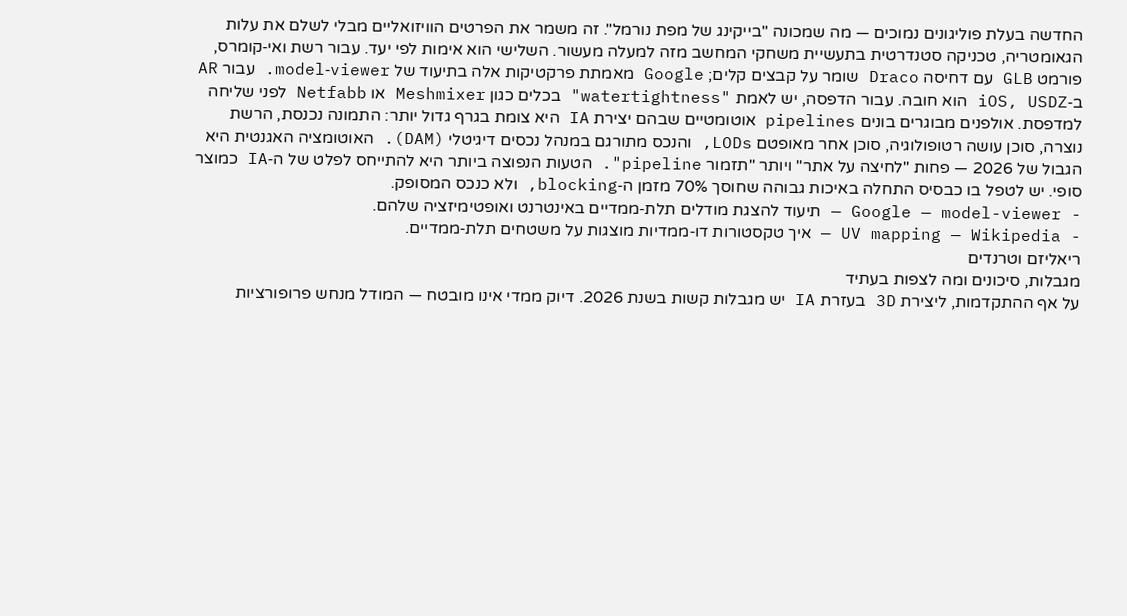החדשה בעלת פוליגונים נמוכים — מה שמכונה "בייקינג של מפת נורמל". זה משמר את הפרטים הוויזואליים מבלי לשלם את עלות הגאומטריה, טכניקה סטנדרטית בתעשיית משחקי המחשב מזה למעלה מעשור. השלישי הוא אימות לפי יעד. עבור רשת ואי‑קומרס, פורמט GLB עם דחיסה Draco שומר על קבצים קלים; Google מאמתת פרקטיקות אלה בתיעוד של model‑viewer. עבור AR ב‑iOS, USDZ הוא חובה. עבור הדפסה, יש לאמת "watertightness" בכלים כגון Meshmixer או Netfabb לפני שליחה למדפסת. אולפנים מבוגרים בונים pipelines אוטומטיים שבהם יצירת IA היא צומת בגרף גדול יותר: התמונה נכנסת, הרשת נוצרה, סוכן עושה רטופולוגיה, סוכן אחר מאופטם LODs, והנכס מתורגם במנהל נכסים דיגיטלי (DAM). האוטומציה האגנטית היא הגבול של 2026 — פחות "לחיצה על אתר" ויותר "תזמור pipeline". הטעות הנפוצה ביותר היא להתייחס לפלט של ה‑IA כמוצר סופי. יש לטפל בו כבסיס התחלה באיכות גבוהה שחוסך 70% מזמן ה‑blocking, ולא כנכס המסופק.
- Google — model-viewer — תיעוד להצגת מודלים תלת‑ממדיים באינטרנט ואופטימיזציה שלהם.
- UV mapping — Wikipedia — איך טקסטורות דו‑ממדיות מוצגות על משטחים תלת‑ממדיים.
ריאליזם וטרנדים
מגבלות, סיכונים ומה לצפות בעתיד
על אף ההתקדמות, ליצירת 3D בעזרת IA יש מגבלות קשות בשנת 2026. דיוק ממדי אינו מובטח — המודל מנחש פרופורציות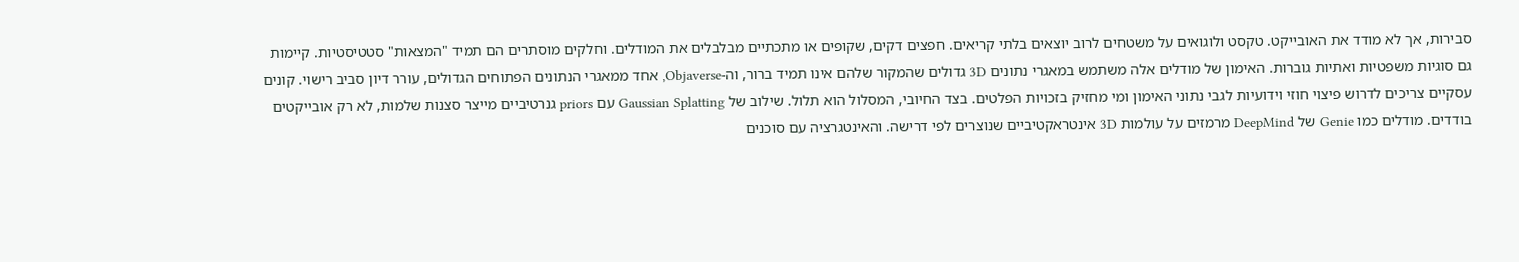סבירות, אך לא מודד את האובייקט. טקסט ולוגואים על משטחים לרוב יוצאים בלתי קריאים. חפצים דקים, שקופים או מתכתיים מבלבלים את המודלים. וחלקים מוסתרים הם תמיד "המצאות" סטטיסטיות. קיימות גם סוגיות משפטיות ואתיות גוברות. האימון של מודלים אלה משתמש במאגרי נתונים 3D גדולים שהמקור שלהם אינו תמיד ברור, וה-Objaverse, אחד ממאגרי הנתונים הפתוחים הגדולים, עורר דיון סביב רישוי. קונים עסקיים צריכים לדרוש פיצוי חוזי וידועיות לגבי נתוני האימון ומי מחזיק בזכויות הפלטים. בצד החיובי, המסלול הוא תלול. שילוב של Gaussian Splatting עם priors גנרטיביים מייצר סצנות שלמות, לא רק אובייקטים בודדים. מודלים כמו Genie של DeepMind מרמזים על עולמות 3D אינטראקטיביים שנוצרים לפי דרישה. והאינטגרציה עם סוכנים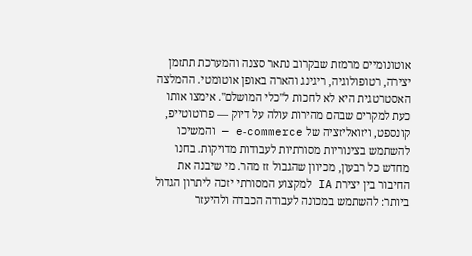אוטונומיים מרמזת שבקרוב נתאר סצנה והמערכת תתזמן יצירה, רטופולוגיה, ריגינג והארה באופן אוטומטי. ההמלצה האסטרטגית היא לא לחכות ל"כלי המושלם". אימצו אותו כעת למקרים שבהם מהירות עולה על דיוק — פרוטוטייפ, קונספט, ויזואליזציה של e‑commerce — והמשיכו להשתמש בצינוריות מסורתיות לעבודות מדויקות. בחנו מחדש כל רבעון, מכיוון שהגבול זז מהר. מי שיבנה את החיבור בין יצירת IA למקצוע המסורתי יזכה ליתרון הגדול ביותר: להשתמש במכונה לעבודה הכבדה ולהיעזר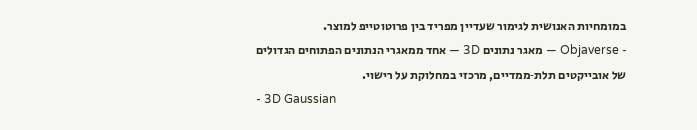במומחיות האנושית לגימור שעדיין מפריד בין פרוטוטייפ למוצר.
- Objaverse — מאגר נתונים 3D — אחד ממאגרי הנתונים הפתוחים הגדולים של אובייקטים תלת‑ממדיים, מרכזי במחלוקת על רישוי.
- 3D Gaussian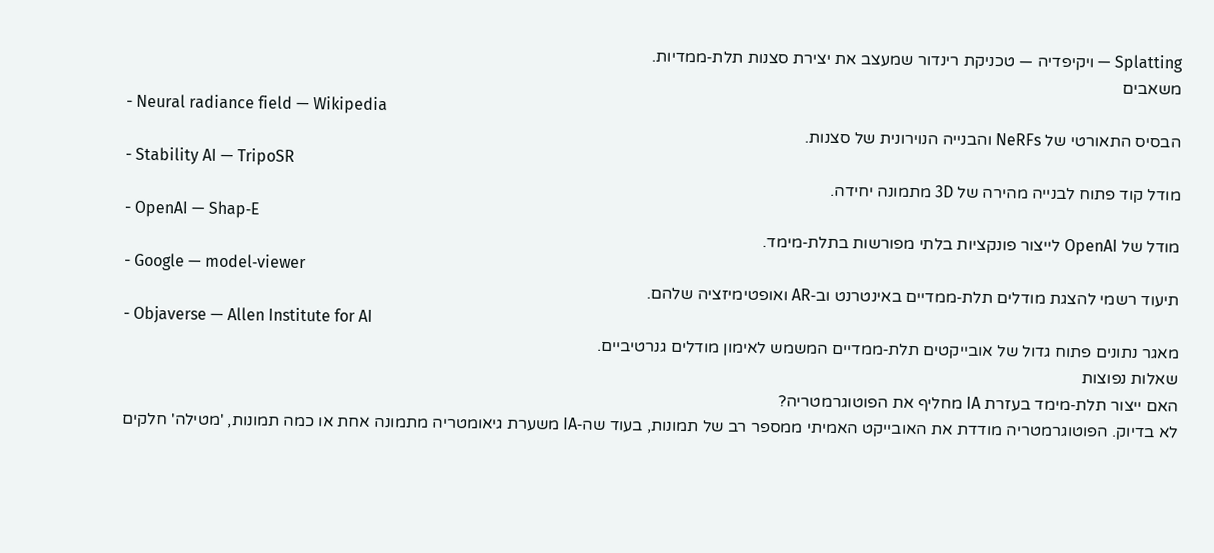Splatting — ויקיפדיה — טכניקת רינדור שמעצב את יצירת סצנות תלת‑ממדיות.
משאבים
- Neural radiance field — Wikipedia
הבסיס התאורטי של NeRFs והבנייה הנוירונית של סצנות.
- Stability AI — TripoSR
מודל קוד פתוח לבנייה מהירה של 3D מתמונה יחידה.
- OpenAI — Shap‑E
מודל של OpenAI לייצור פונקציות בלתי מפורשות בתלת‑מימד.
- Google — model‑viewer
תיעוד רשמי להצגת מודלים תלת‑ממדיים באינטרנט וב‑AR ואופטימיזציה שלהם.
- Objaverse — Allen Institute for AI
מאגר נתונים פתוח גדול של אובייקטים תלת‑ממדיים המשמש לאימון מודלים גנרטיביים.
שאלות נפוצות
האם ייצור תלת‑מימד בעזרת IA מחליף את הפוטוגרמטריה?
לא בדיוק. הפוטוגרמטריה מודדת את האובייקט האמיתי ממספר רב של תמונות, בעוד שה‑IA משערת גיאומטריה מתמונה אחת או כמה תמונות, 'מטילה' חלקים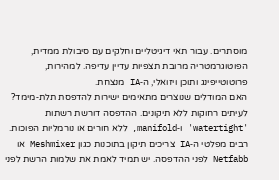מוסתרים. עבור תאי דיגיטליים וחלקים עם סיבולת ממדית, הפוטוגרמטריה מרובת תצפיות עדיין עדיפה. למהירות, פרוטוטייפינג ותוכן ויזואלי, ה‑IA מנצחת.
האם המודלים שנוצרים מתאימים ישירות להדפסת תלת‑מימד?
לעיתים רחוקות ללא תיקונים. ההדפסה דורשת רשתות 'watertight' ו‑manifold, ללא חורים או נורמליות הפוכות. רבים מפלטי ה‑IA צריכים תיקון בתוכנות כגון Meshmixer או Netfabb לפני ההדפסה. יש תמיד לאמת את שלמות הרשת לפני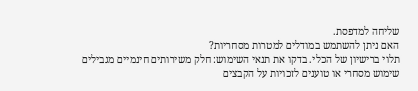שליחה למדפסת.
האם ניתן להשתמש במודלים למטרות מסחריות?
תלוי ברישיון של הכלי. בדקו את תנאי השימוש: חלק משירותים חינמיים מגבילים שימוש מסחרי או טוענים לזכויות על הקבצים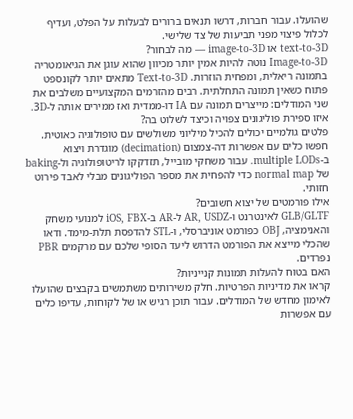שהועלו. עבור חברות, דרשו תנאים ברורים לבעלות על הפלט, ועדיף לכלול פיצוי מפני תביעות של צד שלישי.
text‑to‑3D או image‑to‑3D — מה לבחור?
Image‑to‑3D נוטה להיות אמין יותר מכיוון שהוא עוגן את הגיאומטריה בתמונה ריאלית, ומפחית הוזרות. Text‑to‑3D מתאים יותר לקונספט פתוח כשאין תמונה התחלתית. רבים מהזרמים המקצועיים משלבים את שני המודלים: מייצרים תמונה עם IA דו‑ממדית ואז ממירים אותה ל‑3D.
איזו ספירת פוליגונים צפויה וכיצד לשלוט בה?
פלטים גולמיים יכולים להכיל מיליוני משולשים עם טופולוגיה כאוטית. חפשו כלים עם אפשרות דה-צמצום (decimation) מוגדרת ויצוא ב‑multiple LODs. עבור משחקי מובייל, תזדקקו לריטופולוגיה ול‑baking של normal map כדי להפחית את מספר הפוליגונים מבלי לאבד פירוט חזותי.
אילו פורמטים של יצוא חשובים?
GLB/GLTF לאינטרנט ו‑AR, USDZ ל‑AR ב‑iOS, FBX למנועי משחק והאנימציה, OBJ כפורמט אוניברסלי, ו‑STL להדפסת תלת‑מימד. ודאו שהכלי מייצא את הפורמט הדרוש ליעד הסופי שלכם עם מרקמים PBR נפרדים.
האם בטוח להעלות תמונות קנייניות?
קראו את מדיניות הפרטיות. חלק משירותים משתמשים בקבצים שהועלו לאימון מחדש של המודלים. עבור תוכן רגיש או של לקוחות, עדיפו כלים עם אפשרות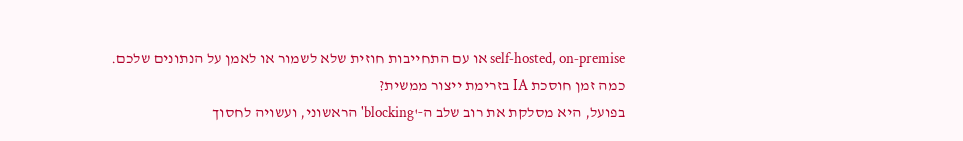self‑hosted, on‑premise או עם התחייבות חוזית שלא לשמור או לאמן על הנתונים שלכם.
כמה זמן חוסכת IA בזרימת ייצור ממשית?
בפועל, היא מסלקת את רוב שלב ה‑'blocking' הראשוני, ועשויה לחסוך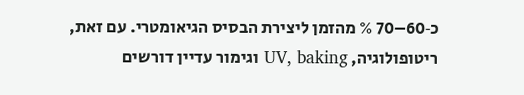כ‑60–70 % מהזמן ליצירת הבסיס הגיאומטרי. עם זאת, ריטופולוגיה, UV, baking וגימור עדיין דורשים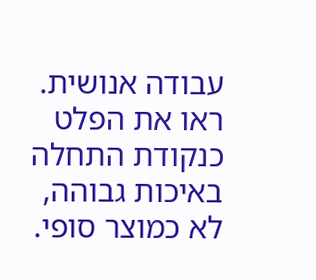עבודה אנושית. ראו את הפלט כנקודת התחלה באיכות גבוהה, לא כמוצר סופי.